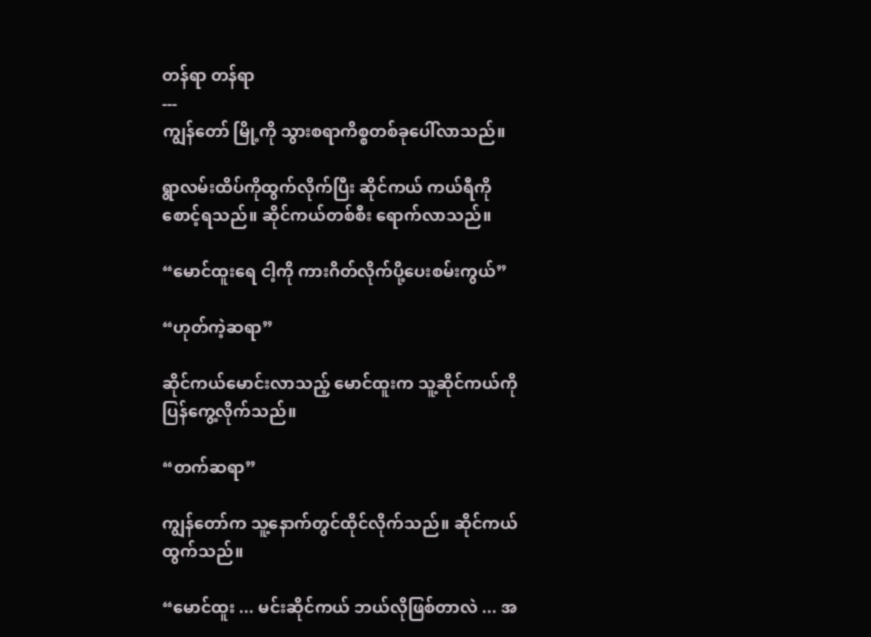တန်ရာ တန်ရာ
---
ကျွန်တော် မြို့ကို သွားစရာကိစ္စတစ်ခုပေါ်လာသည်။

ရွာလမ်းထိပ်ကိုထွက်လိုက်ပြီး ဆိုင်ကယ် ကယ်ရီကိုစောင့်ရသည်။ ဆိုင်ကယ်တစ်စီး ရောက်လာသည်။

“မောင်ထူးရေ ငါ့ကို ကားဂိတ်လိုက်ပို့ပေးစမ်းကွယ်”

“ဟုတ်ကဲ့ဆရာ”

ဆိုင်ကယ်မောင်းလာသည့် မောင်ထူးက သူ့ဆိုင်ကယ်ကို ပြန်ကွေ့လိုက်သည်။

“တက်ဆရာ”

ကျွန်တော်က သူ့နောက်တွင်ထိုင်လိုက်သည်။ ဆိုင်ကယ်ထွက်သည်။

“မောင်ထူး ... မင်းဆိုင်ကယ် ဘယ်လိုဖြစ်တာလဲ ... အ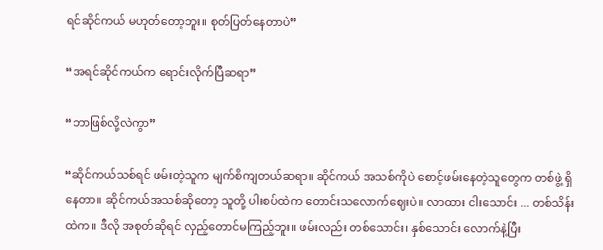ရင်ဆိုင်ကယ် မဟုတ်တော့ဘူး။ စုတ်ပြတ်နေတာပဲ”

“အရင်ဆိုင်ကယ်က ရောင်းလိုက်ပြီဆရာ”

“ဘာဖြစ်လို့လဲကွာ”

“ဆိုင်ကယ်သစ်ရင် ဖမ်းတဲ့သူက မျက်စိကျတယ်ဆရာ။ ဆိုင်ကယ် အသစ်ကိုပဲ စောင့်ဖမ်းနေတဲ့သူတွေက တစ်ဖွဲ့ ရှိနေတာ။ ဆိုင်ကယ်အသစ်ဆိုတော့ သူတို့ ပါးစပ်ထဲက တောင်းသလောက်ဈေးပဲ။ လာထား ငါးသောင်း ... တစ်သိန်း ထဲက။ ဒီလို အစုတ်ဆိုရင် လှည့်တောင်မကြည့်ဘူး။ ဖမ်းလည်း တစ်သောင်း၊ နှစ်သောင်း လောက်နဲ့ပြီး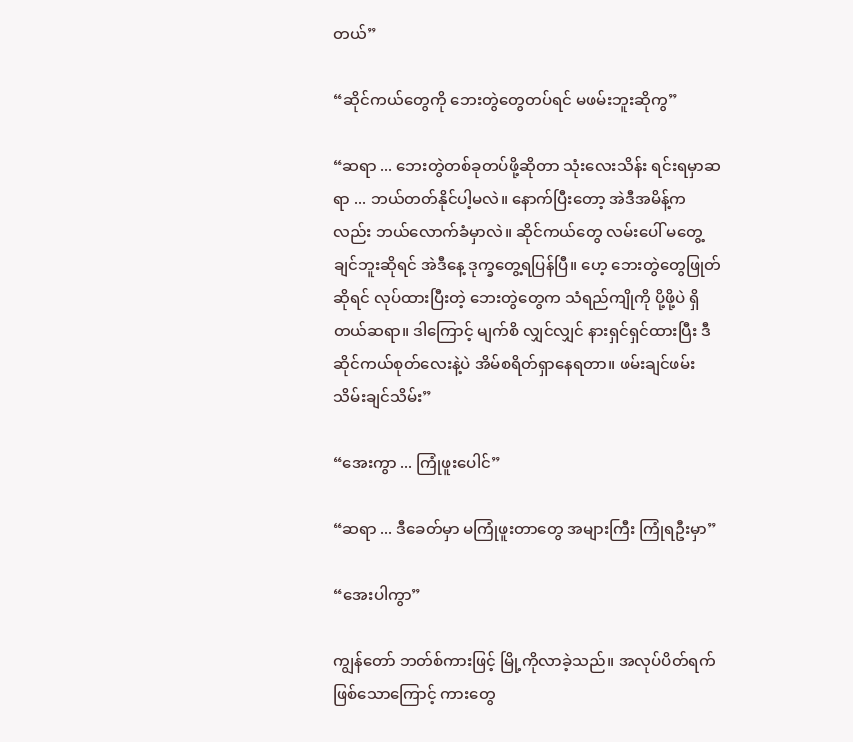တယ်”

“ဆိုင်ကယ်တွေကို ဘေးတွဲတွေတပ်ရင် မဖမ်းဘူးဆိုကွ”

“ဆရာ ... ဘေးတွဲတစ်ခုတပ်ဖို့ဆိုတာ သုံးလေးသိန်း ရင်းရမှာဆရာ ... ဘယ်တတ်နိုင်ပါ့မလဲ။ နောက်ပြီးတော့ အဲဒီအမိန့်ကလည်း ဘယ်လောက်ခံမှာလဲ။ ဆိုင်ကယ်တွေ လမ်းပေါ် မတွေ့ချင်ဘူးဆိုရင် အဲဒီနေ့ ဒုက္ခတွေ့ရပြန်ပြီ။ ဟေ့ ဘေးတွဲတွေဖြုတ်ဆိုရင် လုပ်ထားပြီးတဲ့ ဘေးတွဲတွေက သံရည်ကျိုကို ပို့ဖို့ပဲ ရှိတယ်ဆရာ။ ဒါကြောင့် မျက်စိ လျှင်လျှင် နားရှင်ရှင်ထားပြီး ဒီဆိုင်ကယ်စုတ်လေးနဲ့ပဲ အိမ်စရိတ်ရှာနေရတာ။ ဖမ်းချင်ဖမ်း သိမ်းချင်သိမ်း”

“အေးကွာ ... ကြုံဖူးပေါင်”

“ဆရာ ... ဒီခေတ်မှာ မကြုံဖူးတာတွေ အများကြီး ကြုံရဦးမှာ”

“အေးပါကွာ”

ကျွန်တော် ဘတ်စ်ကားဖြင့် မြို့ကိုလာခဲ့သည်။ အလုပ်ပိတ်ရက်ဖြစ်သောကြောင့် ကားတွေ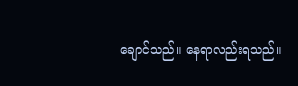ချောင်သည်။ နေရာလည်းရသည်။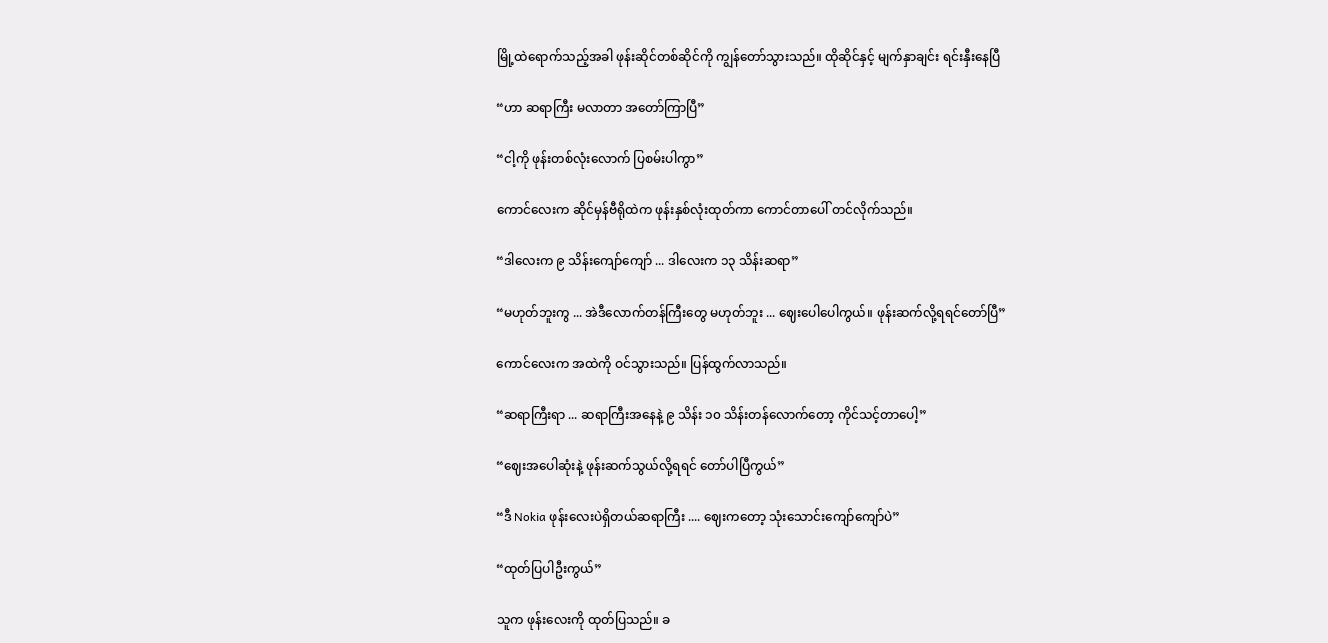မြို့ထဲရောက်သည့်အခါ ဖုန်းဆိုင်တစ်ဆိုင်ကို ကျွန်တော်သွားသည်။ ထိုဆိုင်နှင့် မျက်နှာချင်း ရင်းနှီးနေပြီ

“ဟာ ဆရာကြီး မလာတာ အတော်ကြာပြီ”

“ငါ့ကို ဖုန်းတစ်လုံးလောက် ပြစမ်းပါကွာ”

ကောင်လေးက ဆိုင်မှန်ဗီရိုထဲက ဖုန်းနှစ်လုံးထုတ်ကာ ကောင်တာပေါ် တင်လိုက်သည်။

“ဒါလေးက ၉ သိန်းကျော်ကျော် ... ဒါလေးက ၁၃ သိန်းဆရာ”

“မဟုတ်ဘူးကွ ... အဲဒီလောက်တန်ကြီးတွေ မဟုတ်ဘူး ... ဈေးပေါပေါကွယ်။ ဖုန်းဆက်လို့ရရင်တော်ပြီ”

ကောင်လေးက အထဲကို ဝင်သွားသည်။ ပြန်ထွက်လာသည်။

“ဆရာကြီးရာ ... ဆရာကြီးအနေနဲ့ ၉ သိန်း ၁၀ သိန်းတန်လောက်တော့ ကိုင်သင့်တာပေါ့”

“ဈေးအပေါဆုံးနဲ့ ဖုန်းဆက်သွယ်လို့ရရင် တော်ပါပြီကွယ်”

“ဒီ Nokia ဖုန်းလေးပဲရှိတယ်ဆရာကြီး .... ဈေးကတော့ သုံးသောင်းကျော်ကျော်ပဲ”

“ထုတ်ပြပါဦးကွယ်”

သူက ဖုန်းလေးကို ထုတ်ပြသည်။ ခ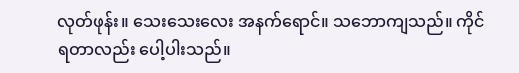လုတ်ဖုန်း။ သေးသေးလေး အနက်ရောင်။ သဘောကျသည်။ ကိုင်ရတာလည်း ပေါ့ပါးသည်။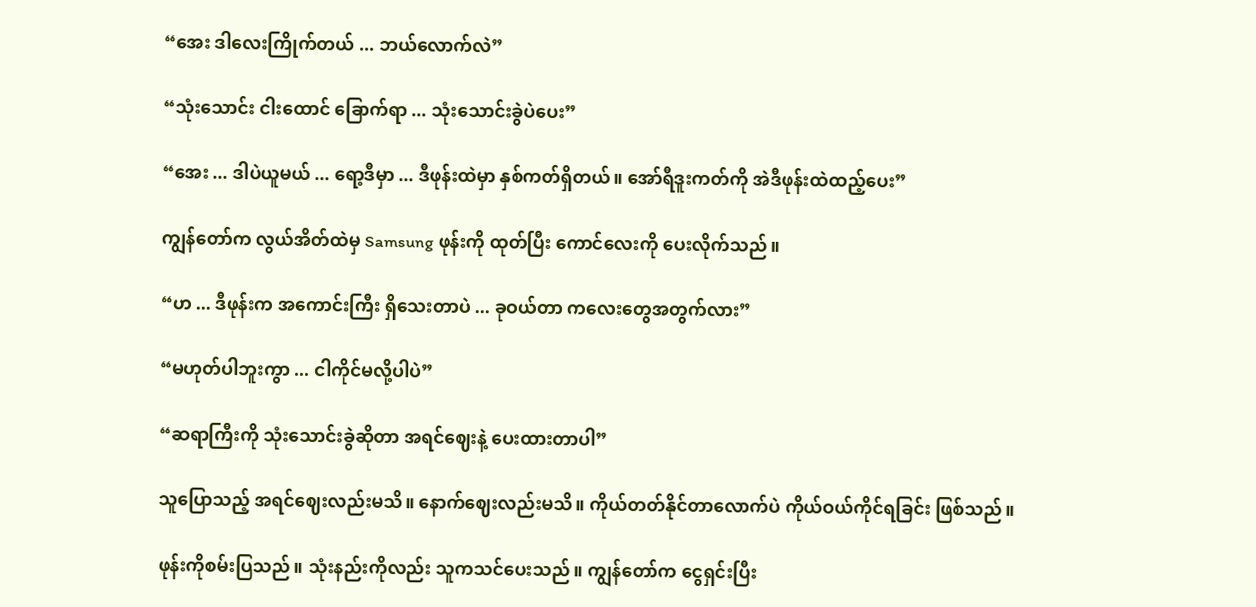“အေး ဒါလေးကြိုက်တယ် ... ဘယ်လောက်လဲ”

“သုံးသောင်း ငါးထောင် ခြောက်ရာ ... သုံးသောင်းခွဲပဲပေး”

“အေး ... ဒါပဲယူမယ် ... ရော့ဒီမှာ ... ဒီဖုန်းထဲမှာ နှစ်ကတ်ရှိတယ်။ အော်ရီဒူးကတ်ကို အဲဒီဖုန်းထဲထည့်ပေး”

ကျွန်တော်က လွယ်အိတ်ထဲမှ Samsung ဖုန်းကို ထုတ်ပြီး ကောင်လေးကို ပေးလိုက်သည်။

“ဟ ... ဒီဖုန်းက အကောင်းကြီး ရှိသေးတာပဲ ... ခုဝယ်တာ ကလေးတွေအတွက်လား”

“မဟုတ်ပါဘူးကွာ ... ငါကိုင်မလို့ပါပဲ”

“ဆရာကြီးကို သုံးသောင်းခွဲဆိုတာ အရင်ဈေးနဲ့ ပေးထားတာပါ”

သူပြောသည့် အရင်ဈေးလည်းမသိ။ နောက်ဈေးလည်းမသိ။ ကိုယ်တတ်နိုင်တာလောက်ပဲ ကိုယ်ဝယ်ကိုင်ရခြင်း ဖြစ်သည်။

ဖုန်းကိုစမ်းပြသည်။ သုံးနည်းကိုလည်း သူကသင်ပေးသည်။ ကျွန်တော်က ငွေရှင်းပြီး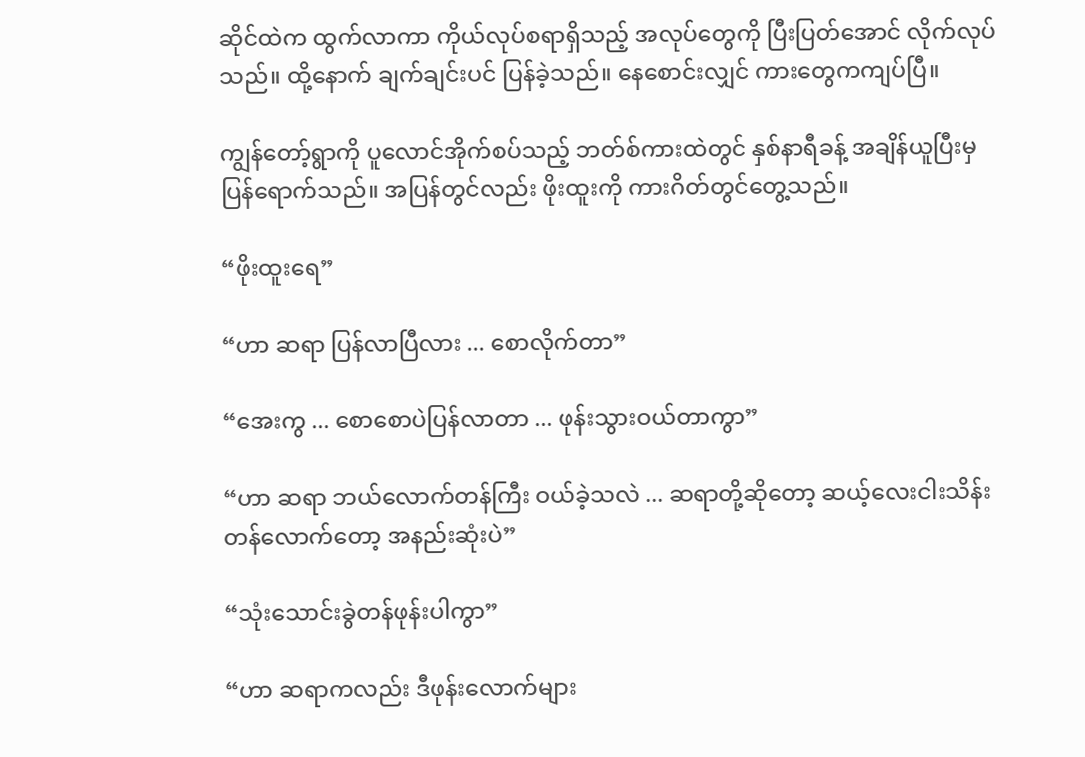ဆိုင်ထဲက ထွက်လာကာ ကိုယ်လုပ်စရာရှိသည့် အလုပ်တွေကို ပြီးပြတ်အောင် လိုက်လုပ်သည်။ ထို့နောက် ချက်ချင်းပင် ပြန်ခဲ့သည်။ နေစောင်းလျှင် ကားတွေကကျပ်ပြီ။

ကျွန်တော့်ရွာကို ပူလောင်အိုက်စပ်သည့် ဘတ်စ်ကားထဲတွင် နှစ်နာရီခန့် အချိန်ယူပြီးမှ ပြန်ရောက်သည်။ အပြန်တွင်လည်း ဖိုးထူးကို ကားဂိတ်တွင်တွေ့သည်။

“ဖိုးထူးရေ”

“ဟာ ဆရာ ပြန်လာပြီလား ... စောလိုက်တာ”

“အေးကွ ... စောစောပဲပြန်လာတာ ... ဖုန်းသွားဝယ်တာကွာ”

“ဟာ ဆရာ ဘယ်လောက်တန်ကြီး ဝယ်ခဲ့သလဲ ... ဆရာတို့ဆိုတော့ ဆယ့်လေးငါးသိန်းတန်လောက်တော့ အနည်းဆုံးပဲ”

“သုံးသောင်းခွဲတန်ဖုန်းပါကွာ”

“ဟာ ဆရာကလည်း ဒီဖုန်းလောက်များ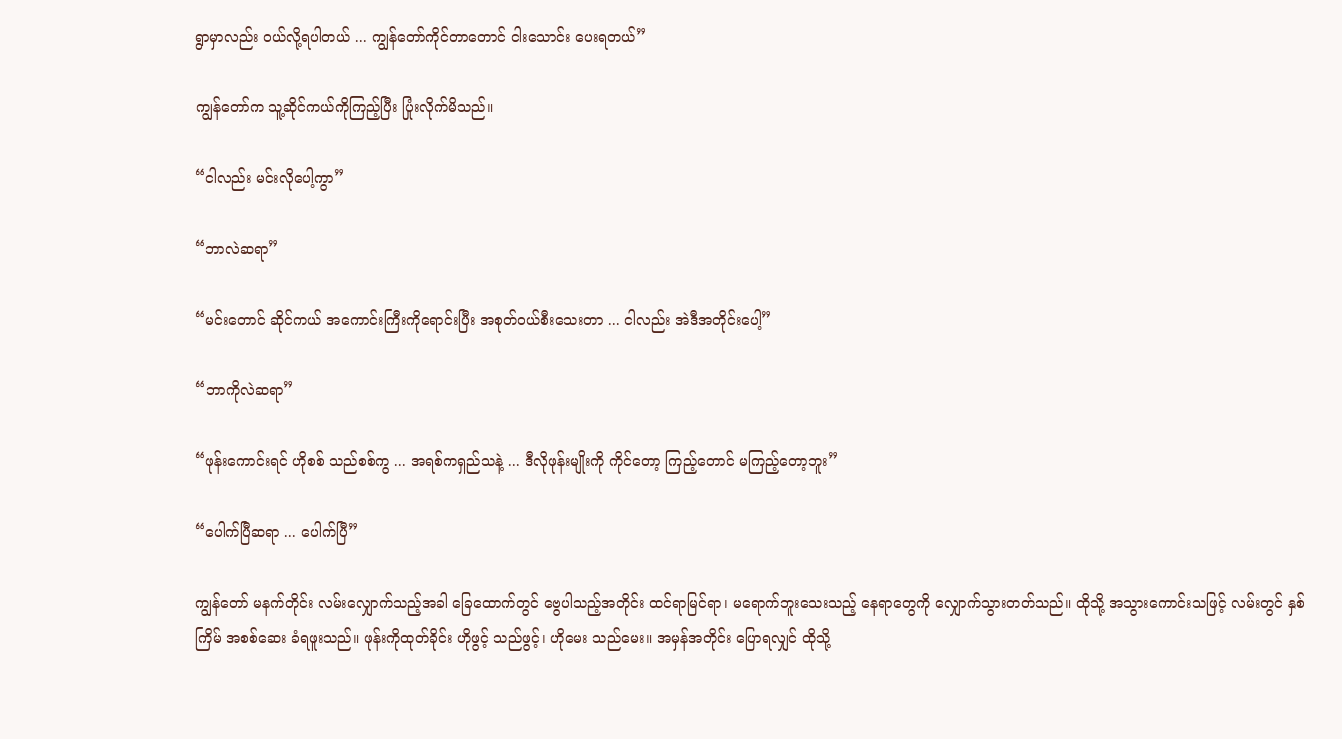ရွာမှာလည်း ဝယ်လို့ရပါတယ် ... ကျွန်တော်ကိုင်တာတောင် ငါးသောင်း ပေးရတယ်”

ကျွန်တော်က သူ့ဆိုင်ကယ်ကိုကြည့်ပြီး ပြုံးလိုက်မိသည်။

“ငါလည်း မင်းလိုပေါ့ကွာ”

“ဘာလဲဆရာ”

“မင်းတောင် ဆိုင်ကယ် အကောင်းကြီးကိုရောင်းပြီး အစုတ်ဝယ်စီးသေးတာ ... ငါလည်း အဲဒီအတိုင်းပေါ့”

“ဘာကိုလဲဆရာ”

“ဖုန်းကောင်းရင် ဟိုစစ် သည်စစ်ကွ ... အရစ်ကရှည်သနဲ့ ... ဒီလိုဖုန်းမျိုးကို ကိုင်တော့ ကြည့်တောင် မကြည့်တော့ဘူး”

“ပေါက်ပြီဆရာ ... ပေါက်ပြီ”

ကျွန်တော် မနက်တိုင်း လမ်းလျှောက်သည့်အခါ ခြေထောက်တွင် ဗွေပါသည့်အတိုင်း ထင်ရာမြင်ရာ၊ မရောက်ဘူးသေးသည့် နေရာတွေကို လျှောက်သွားတတ်သည်။ ထိုသို့ အသွားကောင်းသဖြင့် လမ်းတွင် နှစ်ကြိမ် အစစ်ဆေး ခံရဖူးသည်။ ဖုန်းကိုထုတ်ခိုင်း ဟိုဖွင့် သည်ဖွင့်၊ ဟိုမေး သည်မေး။ အမှန်အတိုင်း ပြောရလျှင် ထိုသို့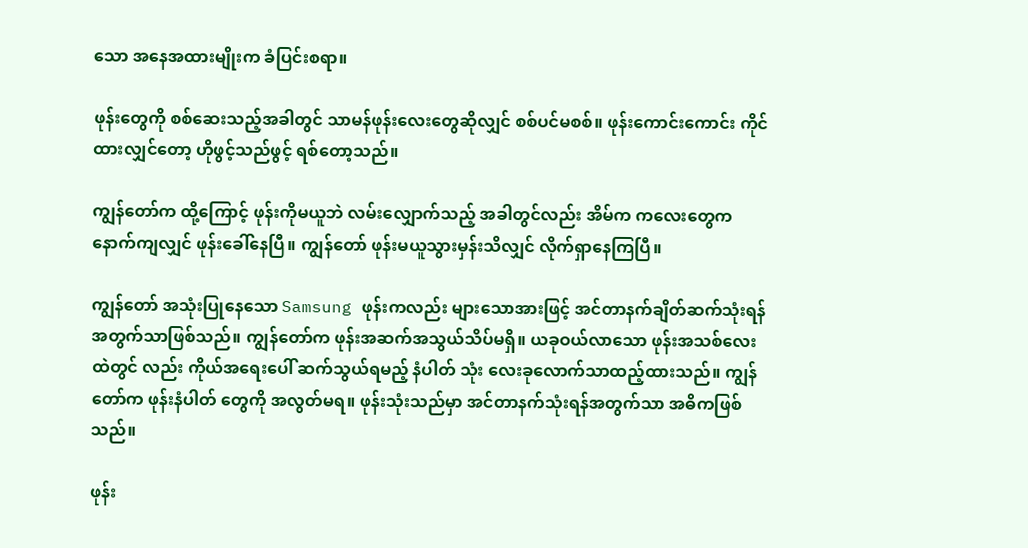သော အနေအထားမျိုးက ခံပြင်းစရာ။

ဖုန်းတွေကို စစ်ဆေးသည့်အခါတွင် သာမန်ဖုန်းလေးတွေဆိုလျှင် စစ်ပင်မစစ်။ ဖုန်းကောင်းကောင်း ကိုင်ထားလျှင်တော့ ဟိုဖွင့်သည်ဖွင့် ရစ်တော့သည်။

ကျွန်တော်က ထို့ကြောင့် ဖုန်းကိုမယူဘဲ လမ်းလျှောက်သည့် အခါတွင်လည်း အိမ်က ကလေးတွေက နောက်ကျလျှင် ဖုန်းခေါ်နေပြီ။ ကျွန်တော် ဖုန်းမယူသွားမှန်းသိလျှင် လိုက်ရှာနေကြပြီ။

ကျွန်တော် အသုံးပြုနေသော Samsung ဖုန်းကလည်း များသောအားဖြင့် အင်တာနက်ချိတ်ဆက်သုံးရန် အတွက်သာဖြစ်သည်။ ကျွန်တော်က ဖုန်းအဆက်အသွယ်သိပ်မရှိ။ ယခုဝယ်လာသော ဖုန်းအသစ်လေးထဲတွင် လည်း ကိုယ်အရေးပေါ် ဆက်သွယ်ရမည့် နံပါတ် သုံး လေးခုလောက်သာထည့်ထားသည်။ ကျွန်တော်က ဖုန်းနံပါတ် တွေကို အလွတ်မရ။ ဖုန်းသုံးသည်မှာ အင်တာနက်သုံးရန်အတွက်သာ အဓိကဖြစ်သည်။

ဖုန်း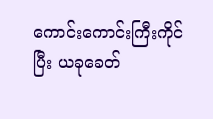ကောင်းကောင်းကြီးကိုင်ပြီး ယခုခေတ်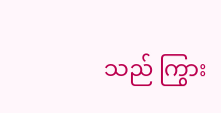သည် ကြွား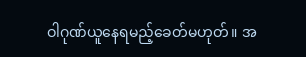ဝါဂုဏ်ယူနေရမည့်ခေတ်မဟုတ်။ အ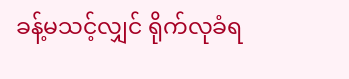ခန့်မသင့်လျှင် ရိုက်လုခံရ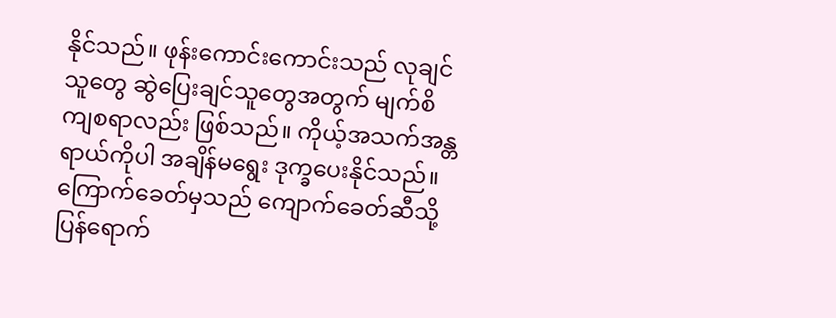နိုင်သည်။ ဖုန်းကောင်းကောင်းသည် လုချင်သူတွေ ဆွဲပြေးချင်သူတွေအတွက် မျက်စိကျစရာလည်း ဖြစ်သည်။ ကိုယ့်အသက်အန္တရာယ်ကိုပါ အချိန်မရွေး ဒုက္ခပေးနိုင်သည်။ ကြောက်ခေတ်မှသည် ကျောက်ခေတ်ဆီသို့ ပြန်ရောက်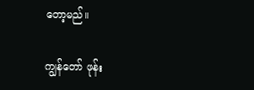တော့မည်။

ကျွန်တော် ဖုန်း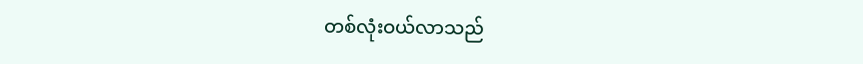တစ်လုံးဝယ်လာသည်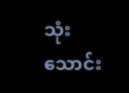သုံးသောင်း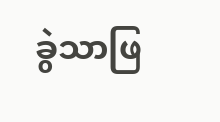ခွဲသာဖြ